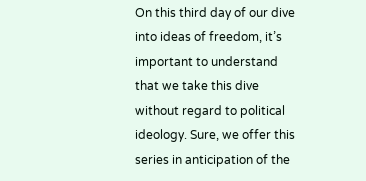On this third day of our dive into ideas of freedom, it’s important to understand that we take this dive without regard to political ideology. Sure, we offer this series in anticipation of the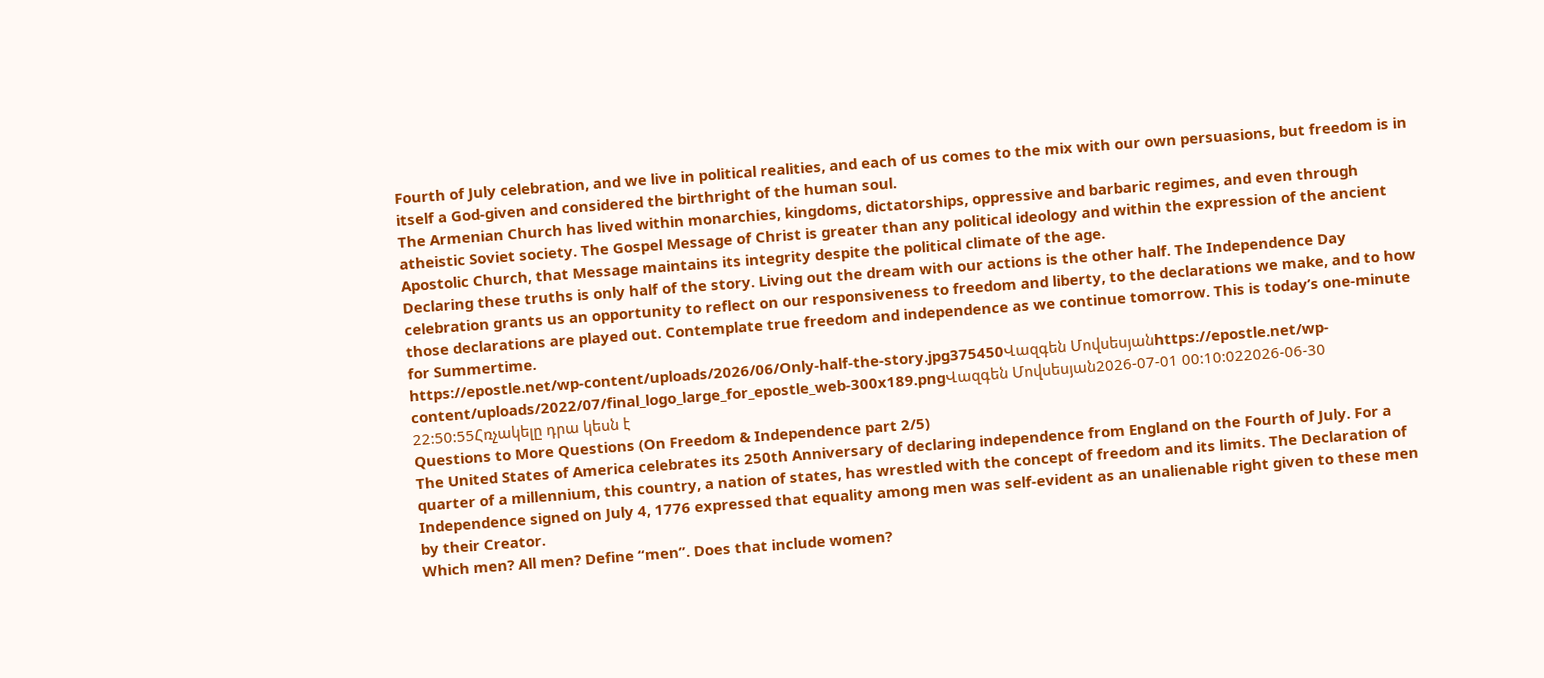Fourth of July celebration, and we live in political realities, and each of us comes to the mix with our own persuasions, but freedom is in itself a God-given and considered the birthright of the human soul.
The Armenian Church has lived within monarchies, kingdoms, dictatorships, oppressive and barbaric regimes, and even through atheistic Soviet society. The Gospel Message of Christ is greater than any political ideology and within the expression of the ancient Apostolic Church, that Message maintains its integrity despite the political climate of the age.
Declaring these truths is only half of the story. Living out the dream with our actions is the other half. The Independence Day celebration grants us an opportunity to reflect on our responsiveness to freedom and liberty, to the declarations we make, and to how those declarations are played out. Contemplate true freedom and independence as we continue tomorrow. This is today’s one-minute for Summertime.
https://epostle.net/wp-content/uploads/2026/06/Only-half-the-story.jpg375450Վազգեն Մովսեսյանhttps://epostle.net/wp-content/uploads/2022/07/final_logo_large_for_epostle_web-300x189.pngՎազգեն Մովսեսյան2026-07-01 00:10:022026-06-30 22:50:55Հռչակելը դրա կեսն է
Questions to More Questions (On Freedom & Independence part 2/5)
The United States of America celebrates its 250th Anniversary of declaring independence from England on the Fourth of July. For a quarter of a millennium, this country, a nation of states, has wrestled with the concept of freedom and its limits. The Declaration of Independence signed on July 4, 1776 expressed that equality among men was self-evident as an unalienable right given to these men by their Creator.
Which men? All men? Define “men”. Does that include women?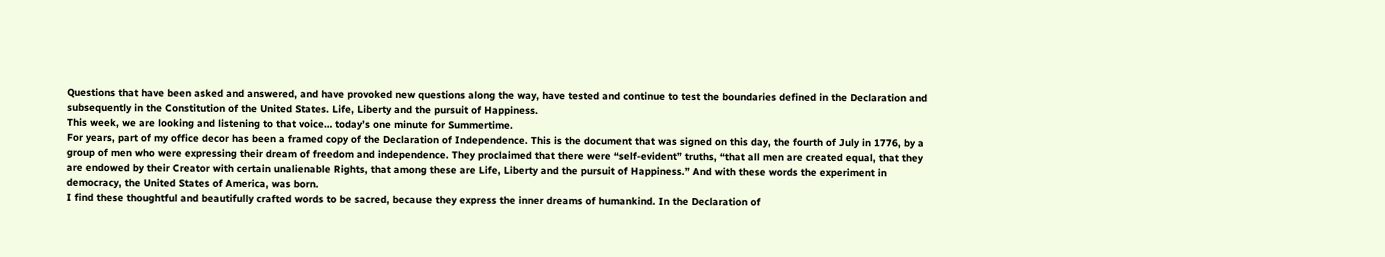Questions that have been asked and answered, and have provoked new questions along the way, have tested and continue to test the boundaries defined in the Declaration and subsequently in the Constitution of the United States. Life, Liberty and the pursuit of Happiness.
This week, we are looking and listening to that voice… today’s one minute for Summertime.
For years, part of my office decor has been a framed copy of the Declaration of Independence. This is the document that was signed on this day, the fourth of July in 1776, by a group of men who were expressing their dream of freedom and independence. They proclaimed that there were “self-evident” truths, “that all men are created equal, that they are endowed by their Creator with certain unalienable Rights, that among these are Life, Liberty and the pursuit of Happiness.” And with these words the experiment in democracy, the United States of America, was born.
I find these thoughtful and beautifully crafted words to be sacred, because they express the inner dreams of humankind. In the Declaration of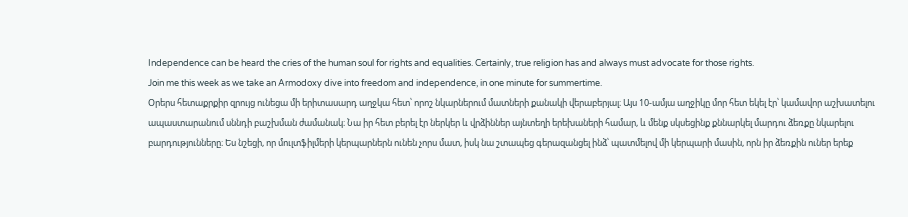Independence can be heard the cries of the human soul for rights and equalities. Certainly, true religion has and always must advocate for those rights.
Join me this week as we take an Armodoxy dive into freedom and independence, in one minute for summertime.
Օրերս հետաքրքիր զրույց ունեցա մի երիտասարդ աղջկա հետ՝ որոշ նկարներում մատների քանակի վերաբերյալ։ Այս 10-ամյա աղջիկը մոր հետ եկել էր՝ կամավոր աշխատելու ապաստարանում սննդի բաշխման ժամանակ։ Նա իր հետ բերել էր ներկեր և վրձիններ այնտեղի երեխաների համար, և մենք սկսեցինք քննարկել մարդու ձեռքը նկարելու բարդությունները։ Ես նշեցի, որ մուլտֆիլմերի կերպարներն ունեն չորս մատ, իսկ նա շտապեց գերազանցել ինձ՝ պատմելով մի կերպարի մասին, որն իր ձեռքին ուներ երեք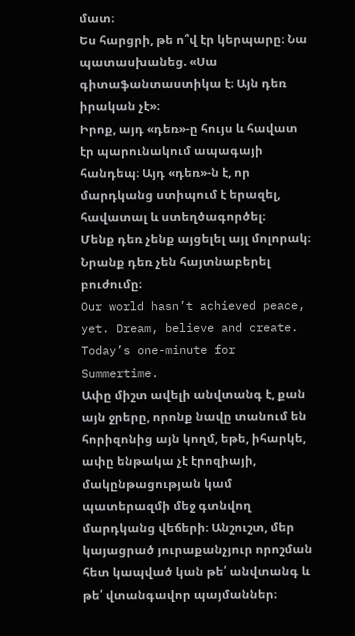մատ։
Ես հարցրի, թե ո՞վ էր կերպարը։ Նա պատասխանեց. «Սա գիտաֆանտաստիկա է։ Այն դեռ իրական չէ»։
Իրոք, այդ «դեռ»-ը հույս և հավատ էր պարունակում ապագայի հանդեպ։ Այդ «դեռ»-ն է, որ մարդկանց ստիպում է երազել, հավատալ և ստեղծագործել։
Մենք դեռ չենք այցելել այլ մոլորակ։ Նրանք դեռ չեն հայտնաբերել բուժումը։
Our world hasn’t achieved peace, yet. Dream, believe and create. Today’s one-minute for Summertime.
Ափը միշտ ավելի անվտանգ է, քան այն ջրերը, որոնք նավը տանում են հորիզոնից այն կողմ, եթե, իհարկե, ափը ենթակա չէ էրոզիայի, մակընթացության կամ պատերազմի մեջ գտնվող մարդկանց վեճերի։ Անշուշտ, մեր կայացրած յուրաքանչյուր որոշման հետ կապված կան թե՛ անվտանգ և թե՛ վտանգավոր պայմաններ։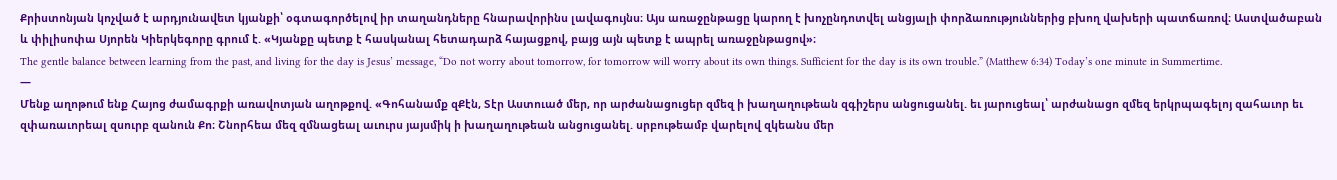Քրիստոնյան կոչված է արդյունավետ կյանքի՝ օգտագործելով իր տաղանդները հնարավորինս լավագույնս։ Այս առաջընթացը կարող է խոչընդոտվել անցյալի փորձառություններից բխող վախերի պատճառով։ Աստվածաբան և փիլիսոփա Սյորեն Կիերկեգորը գրում է. «Կյանքը պետք է հասկանալ հետադարձ հայացքով, բայց այն պետք է ապրել առաջընթացով»։
The gentle balance between learning from the past, and living for the day is Jesus’ message, “Do not worry about tomorrow, for tomorrow will worry about its own things. Sufficient for the day is its own trouble.” (Matthew 6:34) Today’s one minute in Summertime.
—
Մենք աղոթում ենք Հայոց ժամագրքի առավոտյան աղոթքով. «Գոհանամք զՔէն, Տէր Աստուած մեր, որ արժանացուցեր զմեզ ի խաղաղութեան զգիշերս անցուցանել. եւ յարուցեալ՝ արժանացո զմեզ երկրպագելոյ զահաւոր եւ զփառաւորեալ զսուրբ զանուն Քո։ Շնորհեա մեզ զմնացեալ աւուրս յայսմիկ ի խաղաղութեան անցուցանել. սրբութեամբ վարելով զկեանս մեր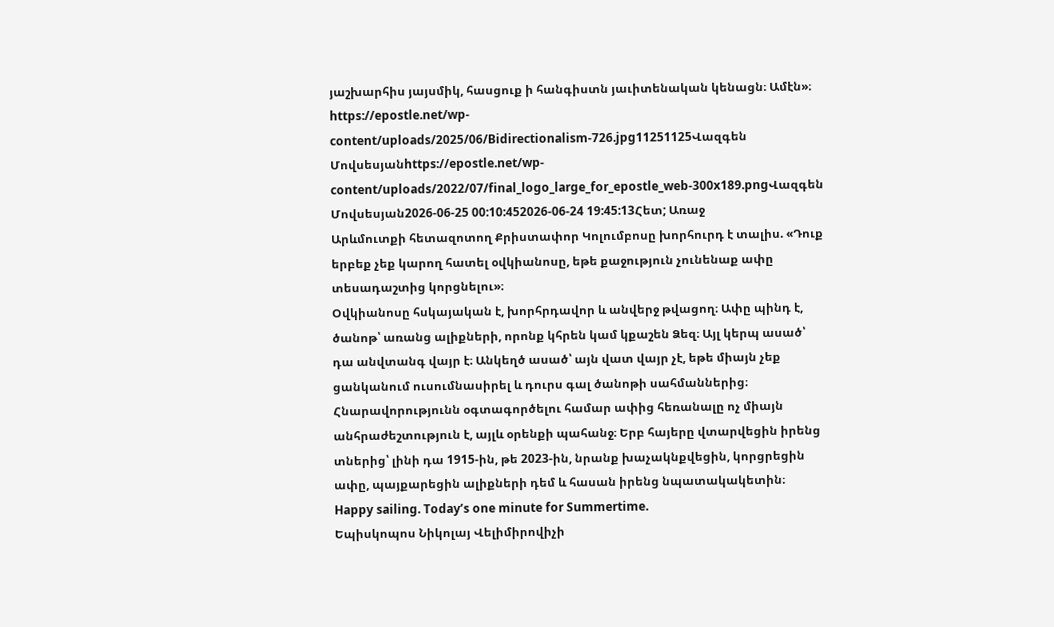յաշխարհիս յայսմիկ, հասցուք ի հանգիստն յաւիտենական կենացն։ Ամէն»։
https://epostle.net/wp-content/uploads/2025/06/Bidirectionalism-726.jpg11251125Վազգեն Մովսեսյանhttps://epostle.net/wp-content/uploads/2022/07/final_logo_large_for_epostle_web-300x189.pngՎազգեն Մովսեսյան2026-06-25 00:10:452026-06-24 19:45:13Հետ; Առաջ
Արևմուտքի հետազոտող Քրիստափոր Կոլումբոսը խորհուրդ է տալիս. «Դուք երբեք չեք կարող հատել օվկիանոսը, եթե քաջություն չունենաք ափը տեսադաշտից կորցնելու»։
Օվկիանոսը հսկայական է, խորհրդավոր և անվերջ թվացող։ Ափը պինդ է, ծանոթ՝ առանց ալիքների, որոնք կհրեն կամ կքաշեն Ձեզ։ Այլ կերպ ասած՝ դա անվտանգ վայր է։ Անկեղծ ասած՝ այն վատ վայր չէ, եթե միայն չեք ցանկանում ուսումնասիրել և դուրս գալ ծանոթի սահմաններից։
Հնարավորությունն օգտագործելու համար ափից հեռանալը ոչ միայն անհրաժեշտություն է, այլև օրենքի պահանջ։ Երբ հայերը վտարվեցին իրենց տներից՝ լինի դա 1915-ին, թե 2023-ին, նրանք խաչակնքվեցին, կորցրեցին ափը, պայքարեցին ալիքների դեմ և հասան իրենց նպատակակետին։
Happy sailing. Today’s one minute for Summertime.
Եպիսկոպոս Նիկոլայ Վելիմիրովիչի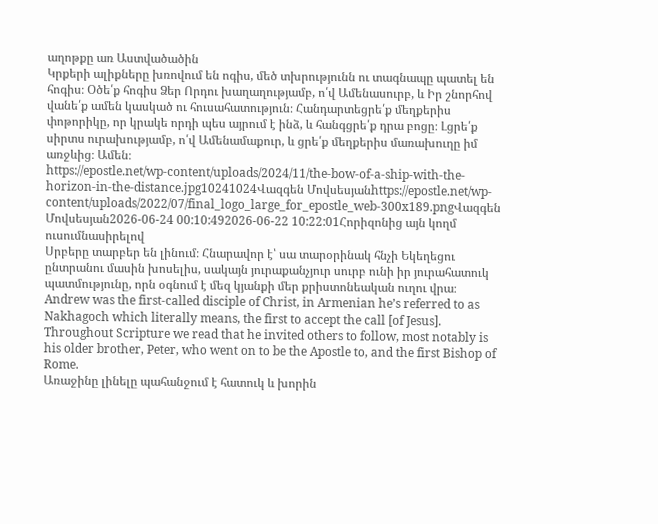աղոթքը առ Աստվածածին
Կրքերի ալիքները խռովում են ոգիս, մեծ տխրությունն ու տագնապը պատել են հոգիս։ Օծե՛ք հոգիս Ձեր Որդու խաղաղությամբ, ո՛վ Ամենասուրբ, և Իր շնորհով վանե՛ք ամեն կասկած ու հուսահատություն։ Հանդարտեցրե՛ք մեղքերիս փոթորիկը, որ կրակե որդի պես այրում է ինձ, և հանգցրե՛ք դրա բոցը։ Լցրե՛ք սիրտս ուրախությամբ, ո՛վ Ամենամաքուր, և ցրե՛ք մեղքերիս մառախուղը իմ առջևից։ Ամեն։
https://epostle.net/wp-content/uploads/2024/11/the-bow-of-a-ship-with-the-horizon-in-the-distance.jpg10241024Վազգեն Մովսեսյանhttps://epostle.net/wp-content/uploads/2022/07/final_logo_large_for_epostle_web-300x189.pngՎազգեն Մովսեսյան2026-06-24 00:10:492026-06-22 10:22:01Հորիզոնից այն կողմ ուսումնասիրելով
Սրբերը տարբեր են լինում։ Հնարավոր է՝ սա տարօրինակ հնչի Եկեղեցու ընտրանու մասին խոսելիս, սակայն յուրաքանչյուր սուրբ ունի իր յուրահատուկ պատմությունը, որն օգնում է մեզ կյանքի մեր քրիստոնեական ուղու վրա։
Andrew was the first-called disciple of Christ, in Armenian he’s referred to as Nakhagoch which literally means, the first to accept the call [of Jesus]. Throughout Scripture we read that he invited others to follow, most notably is his older brother, Peter, who went on to be the Apostle to, and the first Bishop of Rome.
Առաջինը լինելը պահանջում է հատուկ և խորին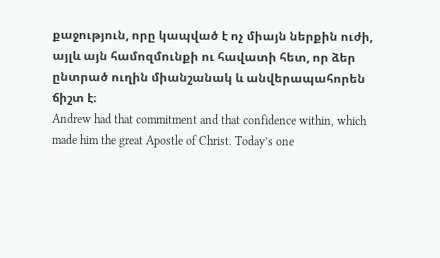քաջություն, որը կապված է ոչ միայն ներքին ուժի, այլև այն համոզմունքի ու հավատի հետ, որ ձեր ընտրած ուղին միանշանակ և անվերապահորեն ճիշտ է։
Andrew had that commitment and that confidence within, which made him the great Apostle of Christ. Today’s one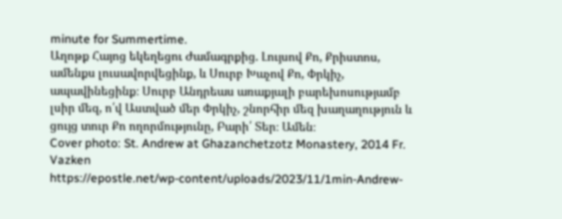minute for Summertime.
Աղոթք Հայոց եկեղեցու Ժամագրքից. Լույսով Քո, Քրիստոս, ամենքս լուսավորվեցինք, և Սուրբ Խաչով Քո, Փրկիչ, ապավինեցինք։ Սուրբ Անդրեաս առաքյալի բարեխոսությամբ լսիր մեզ, ո՛վ Աստված մեր Փրկիչ, շնորհիր մեզ խաղաղություն և ցույց տուր Քո ողորմությունը, Բարի՛ Տեր։ Ամեն։
Cover photo: St. Andrew at Ghazanchetzotz Monastery, 2014 Fr. Vazken
https://epostle.net/wp-content/uploads/2023/11/1min-Andrew-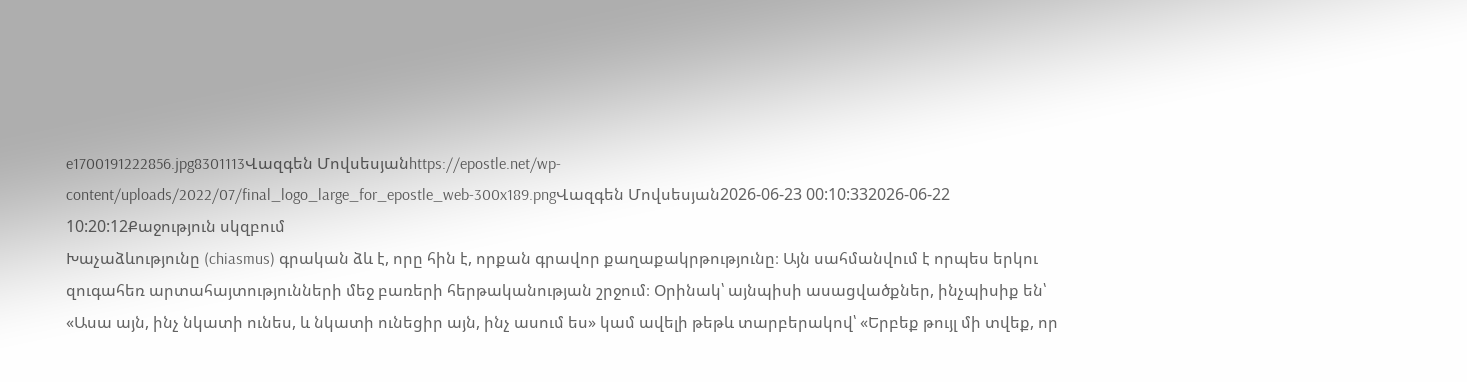e1700191222856.jpg8301113Վազգեն Մովսեսյանhttps://epostle.net/wp-content/uploads/2022/07/final_logo_large_for_epostle_web-300x189.pngՎազգեն Մովսեսյան2026-06-23 00:10:332026-06-22 10:20:12Քաջություն սկզբում
Խաչաձևությունը (chiasmus) գրական ձև է, որը հին է, որքան գրավոր քաղաքակրթությունը։ Այն սահմանվում է որպես երկու զուգահեռ արտահայտությունների մեջ բառերի հերթականության շրջում։ Օրինակ՝ այնպիսի ասացվածքներ, ինչպիսիք են՝ «Ասա այն, ինչ նկատի ունես, և նկատի ունեցիր այն, ինչ ասում ես» կամ ավելի թեթև տարբերակով՝ «Երբեք թույլ մի տվեք, որ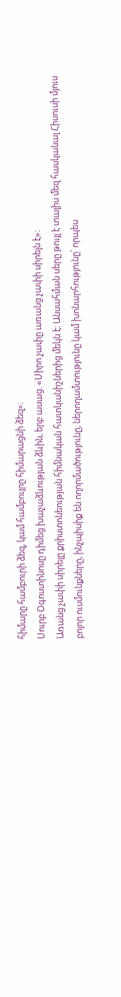հիմարը համբուրի ձեզ, կամ համբույրը հիմարացնի ձեզ»։
Սուրբ Օգոստինոսը դիմեց խաչաձևության ձևին, երբ ասաց. «Սիրո չափը առանց չափի սիրելն է»։
Առանց չափի սիրելը քրիստոնեության հիմնական հատկանիշներից մեկն է։ Անսահման սերը թույլ է տալիս մեզ հասկանալ Հիսուսի մյուս բոլոր ուսմունքները, ինչպիսիք են ողորմածությունը, ներողամտությունը կամ խոնարհությունը՝ որպես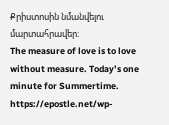Քրիստոսին նմանվելու մարտահրավեր։
The measure of love is to love without measure. Today’s one minute for Summertime.
https://epostle.net/wp-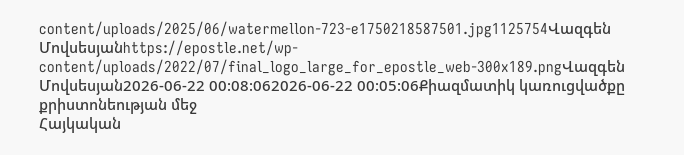content/uploads/2025/06/watermellon-723-e1750218587501.jpg1125754Վազգեն Մովսեսյանhttps://epostle.net/wp-content/uploads/2022/07/final_logo_large_for_epostle_web-300x189.pngՎազգեն Մովսեսյան2026-06-22 00:08:062026-06-22 00:05:06Քիազմատիկ կառուցվածքը քրիստոնեության մեջ
Հայկական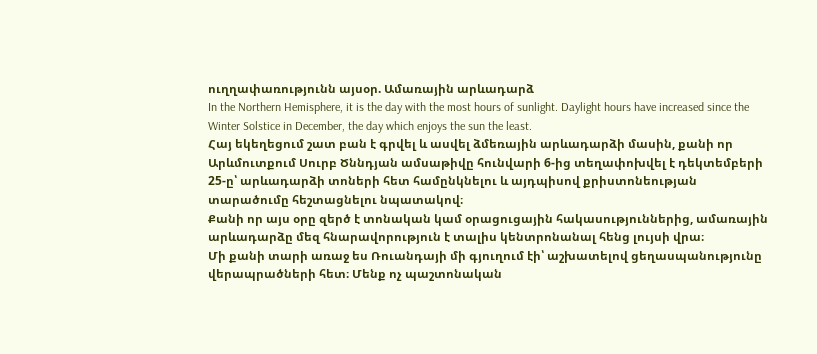ուղղափառությունն այսօր. Ամառային արևադարձ
In the Northern Hemisphere, it is the day with the most hours of sunlight. Daylight hours have increased since the Winter Solstice in December, the day which enjoys the sun the least.
Հայ եկեղեցում շատ բան է գրվել և ասվել ձմեռային արևադարձի մասին, քանի որ Արևմուտքում Սուրբ Ծննդյան ամսաթիվը հունվարի 6-ից տեղափոխվել է դեկտեմբերի 25-ը՝ արևադարձի տոների հետ համընկնելու և այդպիսով քրիստոնեության տարածումը հեշտացնելու նպատակով։
Քանի որ այս օրը զերծ է տոնական կամ օրացուցային հակասություններից, ամառային արևադարձը մեզ հնարավորություն է տալիս կենտրոնանալ հենց լույսի վրա։
Մի քանի տարի առաջ ես Ռուանդայի մի գյուղում էի՝ աշխատելով ցեղասպանությունը վերապրածների հետ։ Մենք ոչ պաշտոնական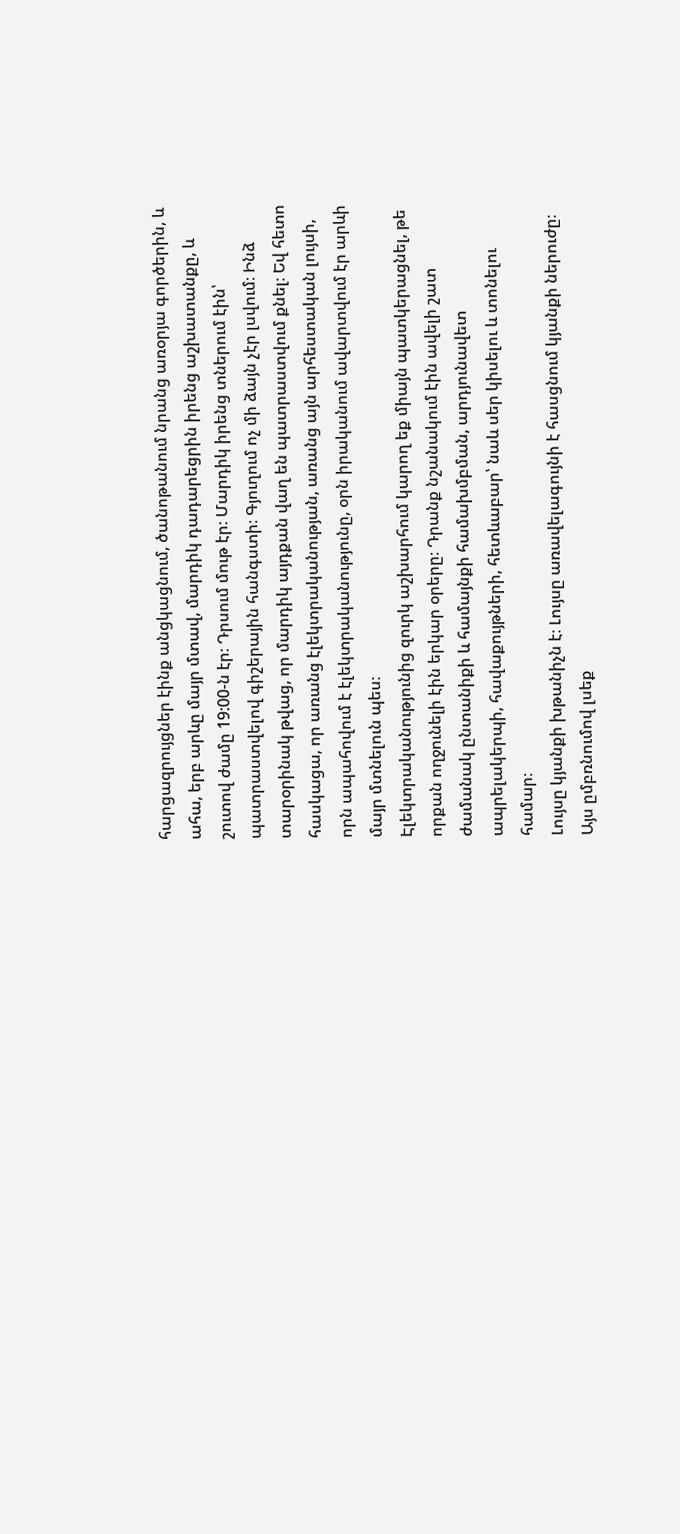հարցազրույցներ էինք անցկացնում, ծանոթանում նրանց առօրյա գործերին, և ահա, երբ արևը մայր մտավ, մարդիկ դադարեցրին իրենց աշխատանքը, և շուտով ժամը 19:00-ն էր։ Դրսում մութ էր։ Մարդիկ իրենց տներում էին՝ պատրաստվելով գիշերային հանգստի։ Գյուղում ոչ մի ձայն չէր լսվում։ Ինձ տարօրինակ թվաց, որ մարդիկ այդքան վաղ են պատրաստվում քնել։ Եվ հետո հասկացա, որ առանց էլեկտրականության, առանց այն արհեստական լույսի, որն ապահովում է էլեկտրականությունը, օրն իրականում ավարտվում էր արևի մայր մտնելուն պես։
Էլեկտրականությունից զուրկ աշխարհում կարող եք միայն պատկերացնել, թե որքան ողջունելի էին երկար օրերը։ Դրանք նշանակում էին ավելի շատ ժամանակ ընտանիքի և համայնքի համախմբման, արդյունավետ ապրելակերպի, հավաքույթների, հետևաբար՝ նաև սեր կիսելու և տոնելու համար։
Լույսը կյանքի խթանիչն է։ Լույսը առավելագույնի է հասցնում կյանքի ներուժը։ Այս ըմբռնումով լսեք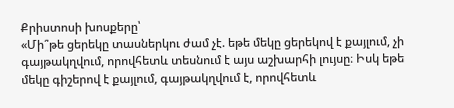Քրիստոսի խոսքերը՝
«Մի՞թե ցերեկը տասներկու ժամ չէ. եթե մեկը ցերեկով է քայլում, չի գայթակղվում, որովհետև տեսնում է այս աշխարհի լույսը։ Իսկ եթե մեկը գիշերով է քայլում, գայթակղվում է, որովհետև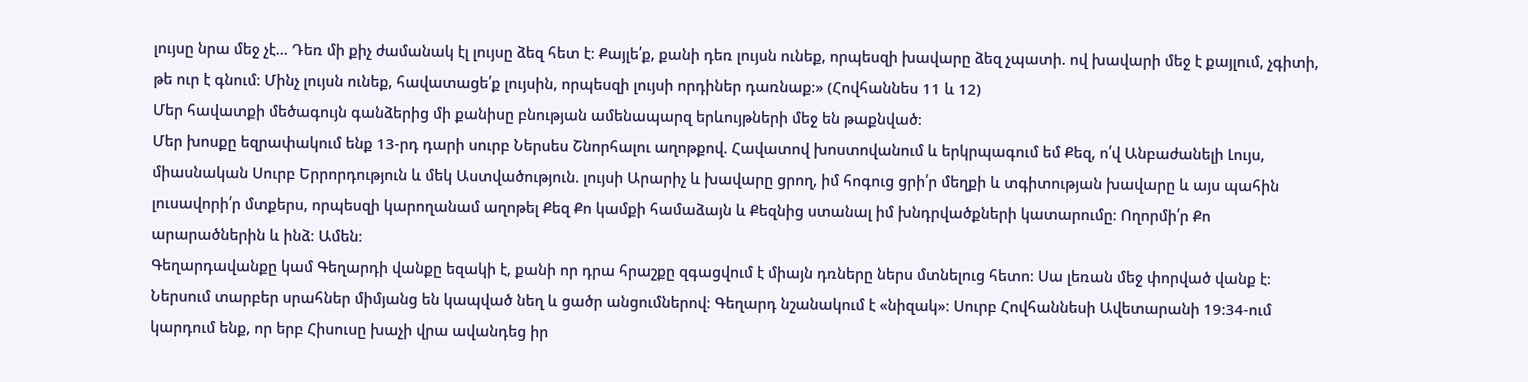լույսը նրա մեջ չէ... Դեռ մի քիչ ժամանակ էլ լույսը ձեզ հետ է։ Քայլե՛ք, քանի դեռ լույսն ունեք, որպեսզի խավարը ձեզ չպատի. ով խավարի մեջ է քայլում, չգիտի, թե ուր է գնում։ Մինչ լույսն ունեք, հավատացե՛ք լույսին, որպեսզի լույսի որդիներ դառնաք։» (Հովհաննես 11 և 12)
Մեր հավատքի մեծագույն գանձերից մի քանիսը բնության ամենապարզ երևույթների մեջ են թաքնված։
Մեր խոսքը եզրափակում ենք 13-րդ դարի սուրբ Ներսես Շնորհալու աղոթքով. Հավատով խոստովանում և երկրպագում եմ Քեզ, ո՛վ Անբաժանելի Լույս, միասնական Սուրբ Երրորդություն և մեկ Աստվածություն. լույսի Արարիչ և խավարը ցրող, իմ հոգուց ցրի՛ր մեղքի և տգիտության խավարը և այս պահին լուսավորի՛ր մտքերս, որպեսզի կարողանամ աղոթել Քեզ Քո կամքի համաձայն և Քեզնից ստանալ իմ խնդրվածքների կատարումը։ Ողորմի՛ր Քո արարածներին և ինձ։ Ամեն։
Գեղարդավանքը կամ Գեղարդի վանքը եզակի է, քանի որ դրա հրաշքը զգացվում է միայն դռները ներս մտնելուց հետո։ Սա լեռան մեջ փորված վանք է։ Ներսում տարբեր սրահներ միմյանց են կապված նեղ և ցածր անցումներով։ Գեղարդ նշանակում է «նիզակ»։ Սուրբ Հովհաննեսի Ավետարանի 19:34-ում կարդում ենք, որ երբ Հիսուսը խաչի վրա ավանդեց իր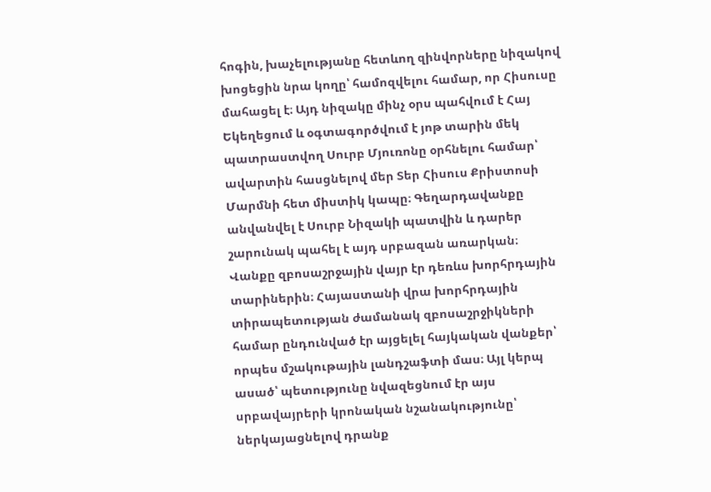հոգին, խաչելությանը հետևող զինվորները նիզակով խոցեցին նրա կողը՝ համոզվելու համար, որ Հիսուսը մահացել է։ Այդ նիզակը մինչ օրս պահվում է Հայ Եկեղեցում և օգտագործվում է յոթ տարին մեկ պատրաստվող Սուրբ Մյուռոնը օրհնելու համար՝ ավարտին հասցնելով մեր Տեր Հիսուս Քրիստոսի Մարմնի հետ միստիկ կապը։ Գեղարդավանքը անվանվել է Սուրբ Նիզակի պատվին և դարեր շարունակ պահել է այդ սրբազան առարկան։
Վանքը զբոսաշրջային վայր էր դեռևս խորհրդային տարիներին։ Հայաստանի վրա խորհրդային տիրապետության ժամանակ զբոսաշրջիկների համար ընդունված էր այցելել հայկական վանքեր՝ որպես մշակութային լանդշաֆտի մաս։ Այլ կերպ ասած՝ պետությունը նվազեցնում էր այս սրբավայրերի կրոնական նշանակությունը՝ ներկայացնելով դրանք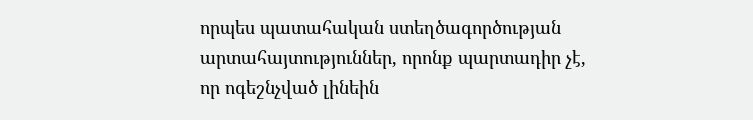որպես պատահական ստեղծագործության արտահայտություններ, որոնք պարտադիր չէ, որ ոգեշնչված լինեին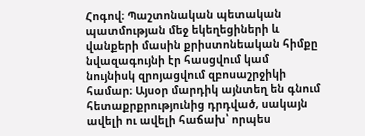Հոգով։ Պաշտոնական պետական պատմության մեջ եկեղեցիների և վանքերի մասին քրիստոնեական հիմքը նվազագույնի էր հասցվում կամ նույնիսկ զրոյացվում զբոսաշրջիկի համար։ Այսօր մարդիկ այնտեղ են գնում հետաքրքրությունից դրդված, սակայն ավելի ու ավելի հաճախ՝ որպես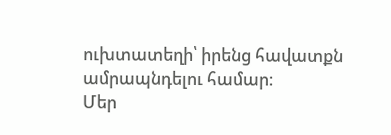ուխտատեղի՝ իրենց հավատքն ամրապնդելու համար։
Մեր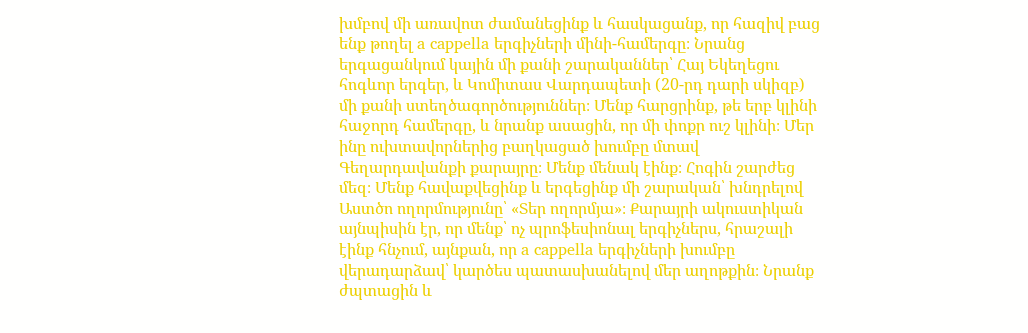խմբով մի առավոտ ժամանեցինք և հասկացանք, որ հազիվ բաց ենք թողել a cappella երգիչների մինի-համերգը։ Նրանց երգացանկում կային մի քանի շարականներ՝ Հայ Եկեղեցու հոգևոր երգեր, և Կոմիտաս Վարդապետի (20-րդ դարի սկիզբ) մի քանի ստեղծագործություններ։ Մենք հարցրինք, թե երբ կլինի հաջորդ համերգը, և նրանք ասացին, որ մի փոքր ուշ կլինի։ Մեր ինը ուխտավորներից բաղկացած խումբը մտավ Գեղարդավանքի քարայրը։ Մենք մենակ էինք։ Հոգին շարժեց մեզ։ Մենք հավաքվեցինք և երգեցինք մի շարական՝ խնդրելով Աստծո ողորմությունը՝ «Տեր ողորմյա»։ Քարայրի ակուստիկան այնպիսին էր, որ մենք՝ ոչ պրոֆեսիոնալ երգիչներս, հրաշալի էինք հնչում, այնքան, որ a cappella երգիչների խումբը վերադարձավ՝ կարծես պատասխանելով մեր աղոթքին։ Նրանք ժպտացին և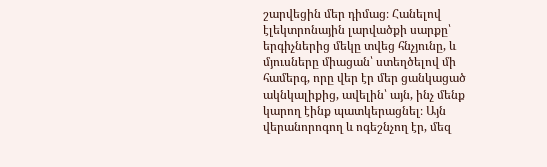շարվեցին մեր դիմաց։ Հանելով էլեկտրոնային լարվածքի սարքը՝ երգիչներից մեկը տվեց հնչյունը, և մյուսները միացան՝ ստեղծելով մի համերգ, որը վեր էր մեր ցանկացած ակնկալիքից, ավելին՝ այն, ինչ մենք կարող էինք պատկերացնել։ Այն վերանորոգող և ոգեշնչող էր, մեզ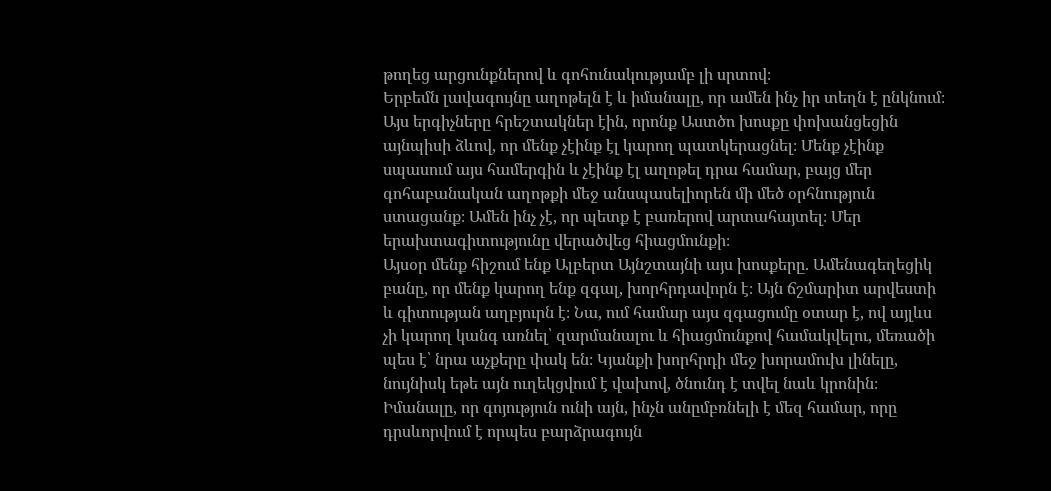թողեց արցունքներով և գոհունակությամբ լի սրտով։
Երբեմն լավագույնը աղոթելն է և իմանալը, որ ամեն ինչ իր տեղն է ընկնում։ Այս երգիչները հրեշտակներ էին, որոնք Աստծո խոսքը փոխանցեցին այնպիսի ձևով, որ մենք չէինք էլ կարող պատկերացնել։ Մենք չէինք սպասում այս համերգին և չէինք էլ աղոթել դրա համար, բայց մեր գոհաբանական աղոթքի մեջ անսպասելիորեն մի մեծ օրհնություն ստացանք։ Ամեն ինչ չէ, որ պետք է բառերով արտահայտել։ Մեր երախտագիտությունը վերածվեց հիացմունքի։
Այսօր մենք հիշում ենք Ալբերտ Այնշտայնի այս խոսքերը. Ամենագեղեցիկ բանը, որ մենք կարող ենք զգալ, խորհրդավորն է։ Այն ճշմարիտ արվեստի և գիտության աղբյուրն է։ Նա, ում համար այս զգացումը օտար է, ով այլևս չի կարող կանգ առնել՝ զարմանալու և հիացմունքով համակվելու, մեռածի պես է՝ նրա աչքերը փակ են։ Կյանքի խորհրդի մեջ խորամուխ լինելը, նույնիսկ եթե այն ուղեկցվում է վախով, ծնունդ է տվել նաև կրոնին։ Իմանալը, որ գոյություն ունի այն, ինչն անըմբռնելի է մեզ համար, որը դրսևորվում է որպես բարձրագույն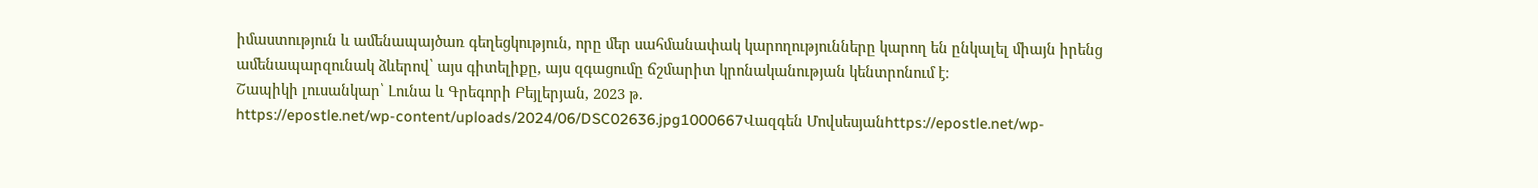իմաստություն և ամենապայծառ գեղեցկություն, որը մեր սահմանափակ կարողությունները կարող են ընկալել միայն իրենց ամենապարզունակ ձևերով՝ այս գիտելիքը, այս զգացումը ճշմարիտ կրոնականության կենտրոնում է։
Շապիկի լուսանկար՝ Լունա և Գրեգորի Բեյլերյան, 2023 թ.
https://epostle.net/wp-content/uploads/2024/06/DSC02636.jpg1000667Վազգեն Մովսեսյանhttps://epostle.net/wp-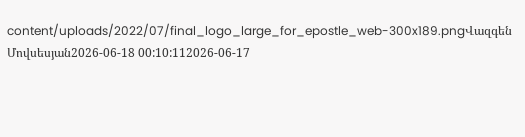content/uploads/2022/07/final_logo_large_for_epostle_web-300x189.pngՎազգեն Մովսեսյան2026-06-18 00:10:112026-06-17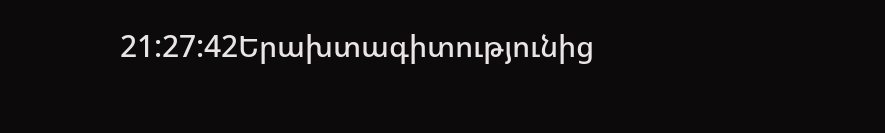21:27:42Երախտագիտությունից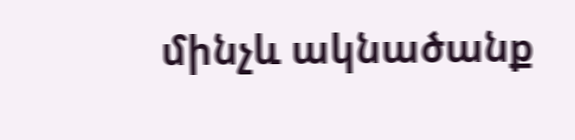մինչև ակնածանք